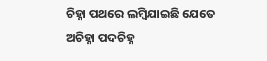ଚିହ୍ନା ପଥରେ ଲମ୍ବିଯାଇଛି ଯେତେ ଅଚିହ୍ନା ପଦଚିହ୍ନ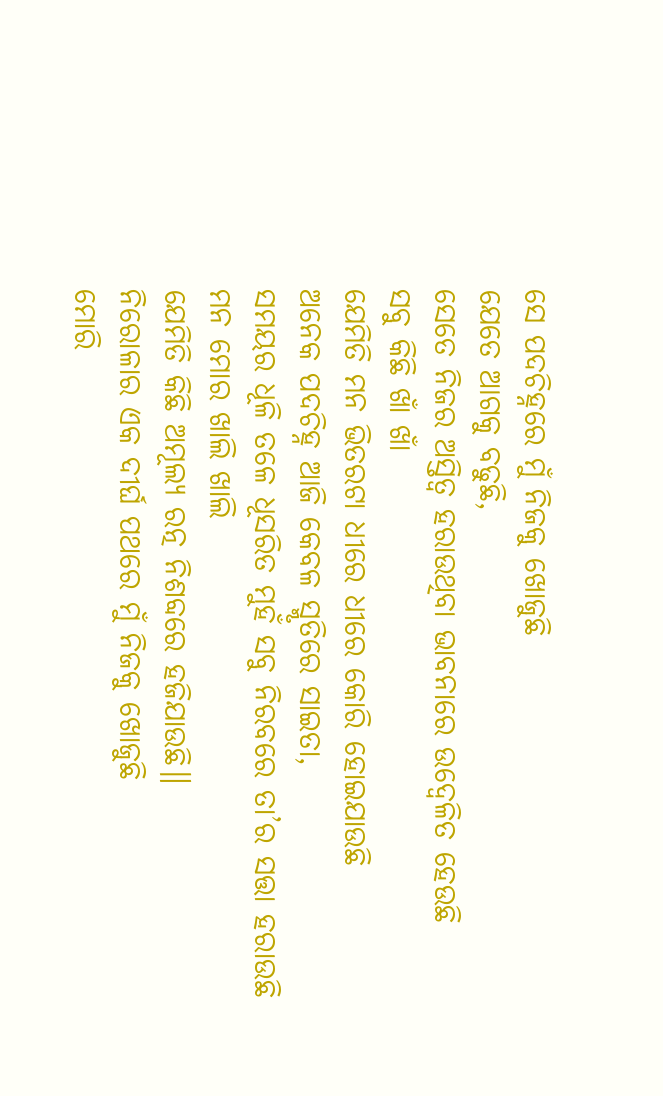ସେ ପଦଚିହ୍ନରେ ମୁଁ ନିଜକୁ ଖୋଜୁଛି
ଯେତେ ଆଗକୁ ବଢୁଛି,
ସେତେ ନିଜର ଅସ୍ତିତ୍ଵ ହରାଉଥିବା ଭାବନାରେ ଉଦ୍ବେଳିତ ହେଉଛି
ସବୁ କିଛି ଖାଁ ଖାଁ
ଯେମିତି ମନ ଭିତରଟା ଧୀରେ ଧୀରେ କୋରି ହୋଇଯାଉଛି
ଅନେକ ପଦଚିହ୍ନ ଆଜି କେବଳ ସ୍ମୃତିରେ ସାଇତା,
ସମୟର ଧୂଳି ତଳେ ଧୂସରିତ ମୁହଁ ସବୁ ନିରବରେ ତା’ର ସତ୍ତା ହରାଉଛି
ମନ ମୋର ଖାଲି ଖାଲି
ଯେମିତି କିଛି ଅମୂଲ୍ୟ ରତ୍ନ ନିଶବ୍ଦରେ ହଜିଯାଉଛି॥
ନିରୋଳାର ଏକ ଦୀର୍ଘ ପଥରେ ମୁଁ ନିଜକୁ ଖୋଜୁଛି
ମୋରି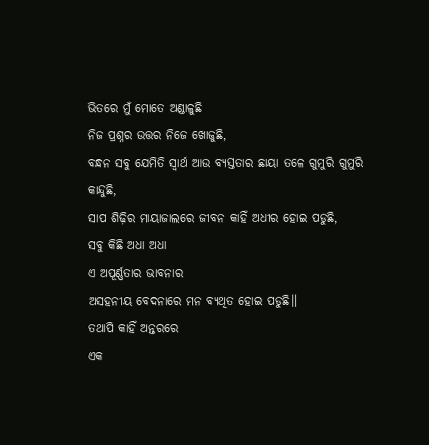ଭିତରେ ମୁଁ ମୋତେ ଅଣ୍ଡାଳୁଛି
ନିଜ ପ୍ରଶ୍ନର ଉତ୍ତର ନିଜେ ଖୋଜୁଛି,
ବନ୍ଧନ ସବୁ ଯେମିତି ସ୍ଵାର୍ଥ ଆଉ ବ୍ୟସ୍ତତାର ଛାୟା ତଳେ ଗୁମୁରି ଗୁମୁରି କାନ୍ଦୁଛି,
ସାପ ଶିଢ଼ିର ମାୟାଜାଲରେ ଜୀବନ କାହିଁ ଅଧୀର ହୋଇ ପଡୁଛି,
ସବୁ କିଛି ଅଧା ଅଧା
ଏ ଅପୂର୍ଣ୍ଣତାର ଭାବନାର
ଅସହନୀୟ ବେଦନାରେ ମନ ବ୍ୟଥିତ ହୋଇ ପଡୁଛି॥
ତଥାପି କାହିଁ ଅନ୍ତରରେ
ଏକ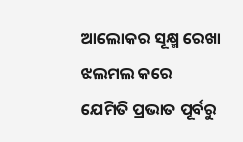ଆଲୋକର ସୂକ୍ଷ୍ମ ରେଖା ଝଲମଲ କରେ
ଯେମିତି ପ୍ରଭାତ ପୂର୍ବରୁ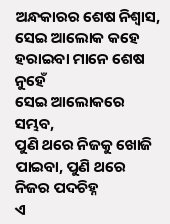ଅନ୍ଧକାରର ଶେଷ ନିଶ୍ଵାସ,
ସେଇ ଆଲୋକ କହେ ହରାଇବା ମାନେ ଶେଷ ନୁହେଁ
ସେଇ ଆଲୋକରେ ସମ୍ଭବ,
ପୁଣି ଥରେ ନିଜକୁ ଖୋଜି ପାଇବା, ପୁଣି ଥରେ ନିଜର ପଦଚିହ୍ନ
ଏ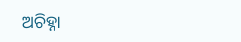ଅଚିହ୍ନା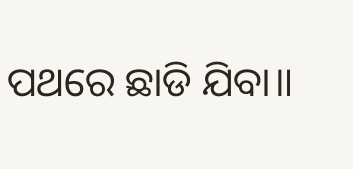ପଥରେ ଛାଡି ଯିବା॥